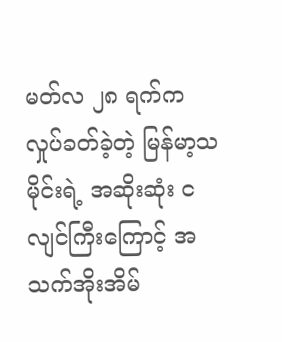မတ်လ ၂၈ ရက်က လှုပ်ခတ်ခဲ့တဲ့ မြန်မာ့သမိုင်းရဲ့ အဆိုးဆုံး ငလျင်ကြီးကြောင့် အသက်အိုးအိမ်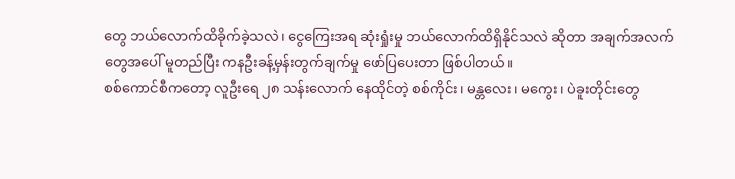တွေ ဘယ်လောက်ထိခိုက်ခဲ့သလဲ၊ ငွေကြေးအရ ဆုံးရှုံးမှု ဘယ်လောက်ထိရှိနိုင်သလဲ ဆိုတာ အချက်အလက်တွေအပေါ် မူတည်ပြီး ကနဦးခန့်မှန်းတွက်ချက်မှု ဖော်ပြပေးတာ ဖြစ်ပါတယ်။
စစ်ကောင်စီကတော့ လူဦးရေ ၂၈ သန်းလောက် နေထိုင်တဲ့ စစ်ကိုင်း၊ မန္တလေး၊ မကွေး၊ ပဲခူးတိုင်းတွေ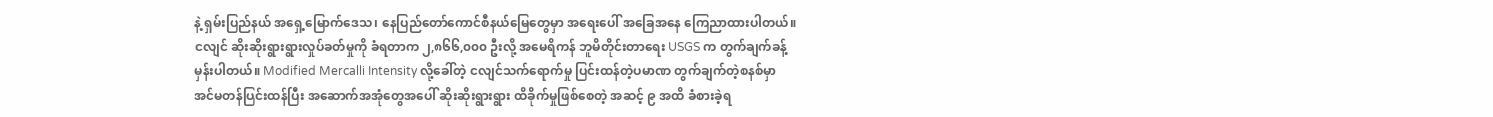နဲ့ ရှမ်းပြည်နယ် အရှေ့မြောက်ဒေသ၊ နေပြည်တော်ကောင်စီနယ်မြေတွေမှာ အရေးပေါ် အခြေအနေ ကြေညာထားပါတယ်။
ငလျင် ဆိုးဆိုးရွားရွားလှုပ်ခတ်မှုကို ခံရတာက ၂,၈၆၆,၀၀၀ ဦးလို့ အမေရိကန် ဘူမိတိုင်းတာရေး USGS က တွက်ချက်ခန့်မှန်းပါတယ်။ Modified Mercalli Intensity လို့ခေါ်တဲ့ ငလျင်သက်ရောက်မှု ပြင်းထန်တဲ့ပမာဏ တွက်ချက်တဲ့စနစ်မှာ အင်မတန်ပြင်းထန်ပြီး အဆောက်အအုံတွေအပေါ် ဆိုးဆိုးရွားရွား ထိခိုက်မှုဖြစ်စေတဲ့ အဆင့် ၉ အထိ ခံစားခဲ့ရ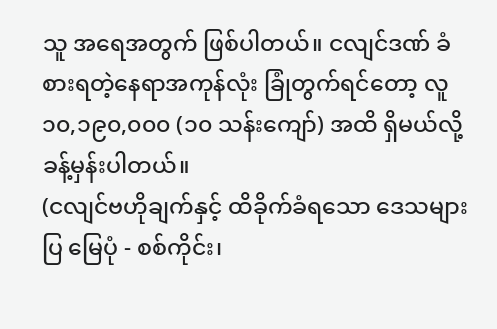သူ အရေအတွက် ဖြစ်ပါတယ်။ ငလျင်ဒဏ် ခံစားရတဲ့နေရာအကုန်လုံး ခြုံတွက်ရင်တော့ လူ ၁၀,၁၉၀,၀၀၀ (၁၀ သန်းကျော်) အထိ ရှိမယ်လို့ ခန့်မှန်းပါတယ်။
(ငလျင်ဗဟိုချက်နှင့် ထိခိုက်ခံရသော ဒေသများပြ မြေပုံ - စစ်ကိုင်း၊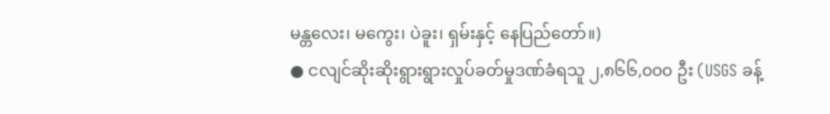မန္တလေး၊ မကွေး၊ ပဲခူး၊ ရှမ်းနှင့် နေပြည်တော်။)
● ငလျင်ဆိုးဆိုးရွားရွားလှုပ်ခတ်မှုဒဏ်ခံရသူ ၂,၈၆၆,၀၀၀ ဦး (USGS ခန့်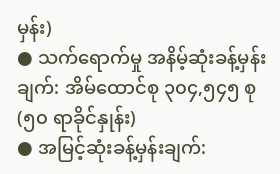မှန်း)
● သက်ရောက်မှု အနိမ့်ဆုံးခန့်မှန်းချက်: အိမ်ထောင်စု ၃၀၄,၅၄၅ စု (၅၀ ရာခိုင်နှုန်း)
● အမြင့်ဆုံးခန့်မှန်းချက်: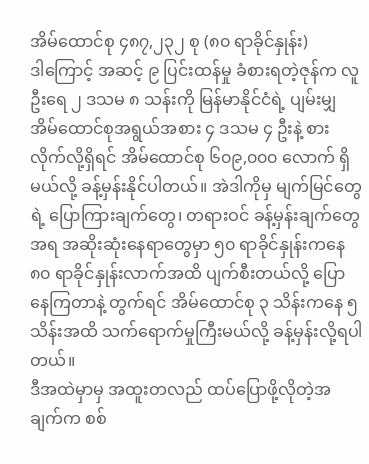အိမ်ထောင်စု ၄၈၇,၂၃၂ စု (၈၀ ရာခိုင်နှုန်း)
ဒါကြောင့် အဆင့် ၉ ပြင်းထန်မှု ခံစားရတဲ့ဇုန်က လူဦးရေ ၂ ဒသမ ၈ သန်းကို မြန်မာနိုင်ငံရဲ့ ပျမ်းမျှ အိမ်ထောင်စုအရွယ်အစား ၄ ဒသမ ၄ ဦးနဲ့ စားလိုက်လို့ရှိရင် အိမ်ထောင်စု ၆၀၉,၀၀၀ လောက် ရှိမယ်လို့ ခန့်မှန်းနိုင်ပါတယ်။ အဲဒါကိုမှ မျက်မြင်တွေရဲ့ ပြောကြားချက်တွေ၊ တရားဝင် ခန့်မှန်းချက်တွေအရ အဆိုးဆုံးနေရာတွေမှာ ၅၀ ရာခိုင်နှုန်းကနေ ၈၀ ရာခိုင်နှုန်းလာက်အထိ ပျက်စီးတယ်လို့ ပြောနေကြတာနဲ့ တွက်ရင် အိမ်ထောင်စု ၃ သိန်းကနေ ၅ သိန်းအထိ သက်ရောက်မှုကြီးမယ်လို့ ခန့်မှန်းလို့ရပါတယ်။
ဒီအထဲမှာမှ အထူးတလည် ထပ်ပြောဖို့လိုတဲ့အချက်က စစ်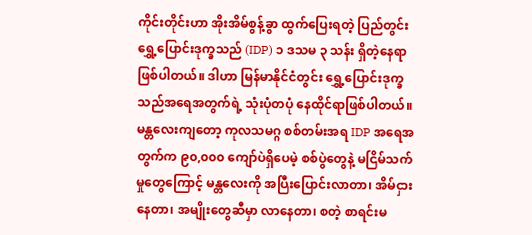ကိုင်းတိုင်းဟာ အိုးအိမ်စွန့်ခွာ ထွက်ပြေးရတဲ့ ပြည်တွင်းရွှေ့ပြောင်းဒုက္ခသည် (IDP) ၁ ဒသမ ၃ သန်း ရှိတဲ့နေရာ ဖြစ်ပါတယ်။ ဒါဟာ မြန်မာနိုင်ငံတွင်း ရွှေ့ပြောင်းဒုက္ခသည်အရေအတွက်ရဲ့ သုံးပုံတပုံ နေထိုင်ရာဖြစ်ပါတယ်။ မန္တလေးကျတော့ ကုလသမဂ္ဂ စစ်တမ်းအရ IDP အရေအတွက်က ၉၀,၀၀၀ ကျော်ပဲရှိပေမဲ့ စစ်ပွဲတွေနဲ့ မငြိမ်သက်မှုတွေကြောင့် မန္တလေးကို အပြီးပြောင်းလာတာ၊ အိမ်ငှားနေတာ၊ အမျိုးတွေဆီမှာ လာနေတာ၊ စတဲ့ စာရင်းမ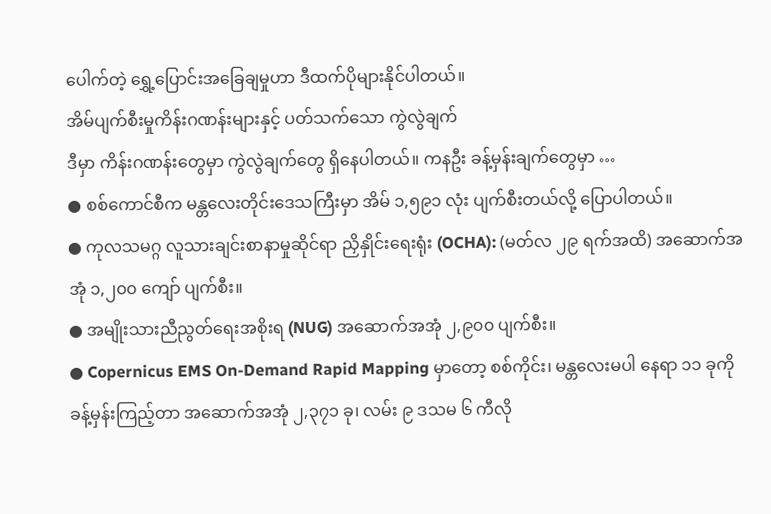ပေါက်တဲ့ ရွှေ့ပြောင်းအခြေချမှုဟာ ဒီထက်ပိုများနိုင်ပါတယ်။
အိမ်ပျက်စီးမှုကိန်းဂဏန်းများနှင့် ပတ်သက်သော ကွဲလွဲချက်
ဒီမှာ ကိန်းဂဏန်းတွေမှာ ကွဲလွဲချက်တွေ ရှိနေပါတယ်။ ကနဦး ခန့်မှန်းချက်တွေမှာ …
● စစ်ကောင်စီက မန္တလေးတိုင်းဒေသကြီးမှာ အိမ် ၁,၅၉၁ လုံး ပျက်စီးတယ်လို့ ပြောပါတယ်။
● ကုလသမဂ္ဂ လူသားချင်းစာနာမှုဆိုင်ရာ ညှိနှိုင်းရေးရုံး (OCHA): (မတ်လ ၂၉ ရက်အထိ) အဆောက်အအုံ ၁,၂၀၀ ကျော် ပျက်စီး။
● အမျိုးသားညီညွတ်ရေးအစိုးရ (NUG) အဆောက်အအုံ ၂,၉၀၀ ပျက်စီး။
● Copernicus EMS On-Demand Rapid Mapping မှာတော့ စစ်ကိုင်း၊ မန္တလေးမပါ နေရာ ၁၁ ခုကို ခန့်မှန်းကြည့်တာ အဆောက်အအုံ ၂,၃၇၁ ခု၊ လမ်း ၉ ဒသမ ၆ ကီလို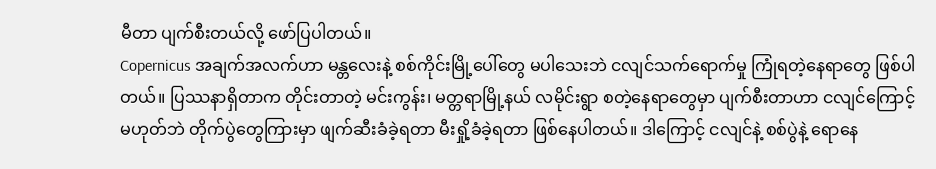မီတာ ပျက်စီးတယ်လို့ ဖော်ပြပါတယ်။
Copernicus အချက်အလက်ဟာ မန္တလေးနဲ့ စစ်ကိုင်းမြို့ပေါ်တွေ မပါသေးဘဲ ငလျင်သက်ရောက်မှု ကြုံရတဲ့နေရာတွေ ဖြစ်ပါတယ်။ ပြဿနာရှိတာက တိုင်းတာတဲ့ မင်းကွန်း၊ မတ္တရာမြို့နယ် လမိုင်းရွာ စတဲ့နေရာတွေမှာ ပျက်စီးတာဟာ ငလျင်ကြောင့်မဟုတ်ဘဲ တိုက်ပွဲတွေကြားမှာ ဖျက်ဆီးခံခဲ့ရတာ မီးရှို့ခံခဲ့ရတာ ဖြစ်နေပါတယ်။ ဒါကြောင့် ငလျင်နဲ့ စစ်ပွဲနဲ့ ရောနေ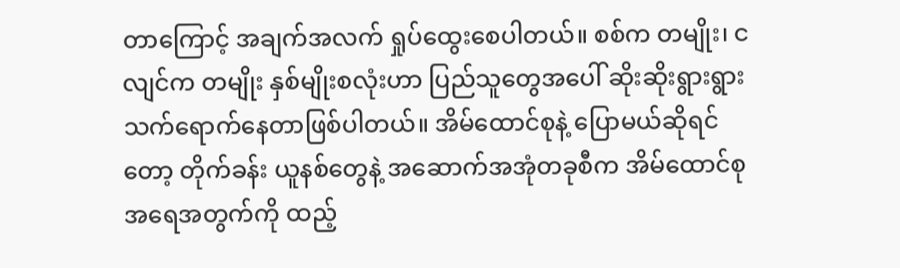တာကြောင့် အချက်အလက် ရှုပ်ထွေးစေပါတယ်။ စစ်က တမျိုး၊ ငလျင်က တမျိုး နှစ်မျိုးစလုံးဟာ ပြည်သူတွေအပေါ် ဆိုးဆိုးရွားရွား သက်ရောက်နေတာဖြစ်ပါတယ်။ အိမ်ထောင်စုနဲ့ ပြောမယ်ဆိုရင်တော့ တိုက်ခန်း ယူနစ်တွေနဲ့ အဆောက်အအုံတခုစီက အိမ်ထောင်စုအရေအတွက်ကို ထည့်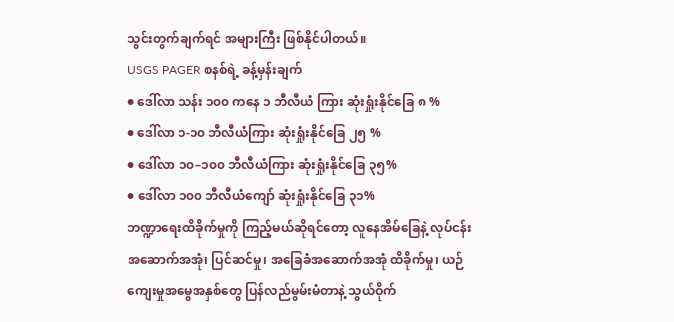သွင်းတွက်ချက်ရင် အများကြီး ဖြစ်နိုင်ပါတယ်။
USGS PAGER စနစ်ရဲ့ ခန့်မှန်းချက်
● ဒေါ်လာ သန်း ၁၀၀ ကနေ ၁ ဘီလီယံ ကြား ဆုံးရှုံးနိုင်ခြေ ၈ %
● ဒေါ်လာ ၁-၁၀ ဘီလီယံကြား ဆုံးရှုံးနိုင်ခြေ ၂၅ %
● ဒေါ်လာ ၁၀–၁၀၀ ဘီလီယံကြား ဆုံးရှုံးနိုင်ခြေ ၃၅%
● ဒေါ်လာ ၁၀၀ ဘီလီယံကျော် ဆုံးရှုံးနိုင်ခြေ ၃၁%
ဘဏ္ဍာရေးထိခိုက်မှုကို ကြည့်မယ်ဆိုရင်တော့ လူနေအိမ်ခြေနဲ့ လုပ်ငန်းအဆောက်အအုံ၊ ပြင်ဆင်မှု၊ အခြေခံအဆောက်အအုံ ထိခိုက်မှု၊ ယဉ်ကျေးမှုအမွေအနှစ်တွေ ပြန်လည်မွမ်းမံတာနဲ့ သွယ်ဝိုက်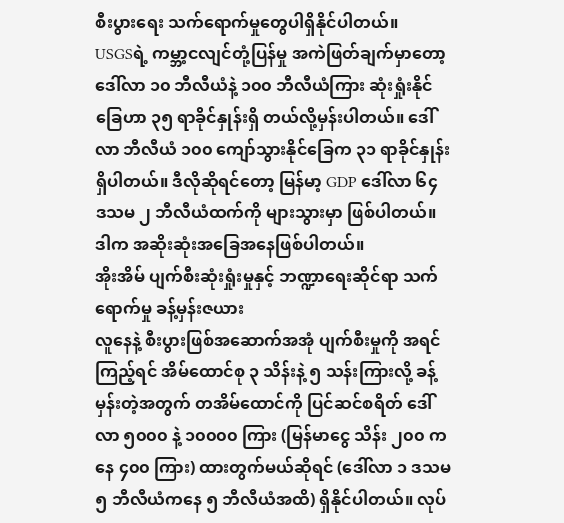စီးပွားရေး သက်ရောက်မှုတွေပါရှိနိုင်ပါတယ်။
USGSရဲ့ ကမ္ဘာ့ငလျင်တုံ့ပြန်မှု အကဲဖြတ်ချက်မှာတော့ ဒေါ်လာ ၁၀ ဘီလီယံနဲ့ ၁၀၀ ဘီလီယံကြား ဆုံးရှုံးနိုင်ခြေဟာ ၃၅ ရာခိုင်နှုန်းရှိ တယ်လို့မှန်းပါတယ်။ ဒေါ်လာ ဘီလီယံ ၁၀၀ ကျော်သွားနိုင်ခြေက ၃၁ ရာခိုင်နှုန်းရှိပါတယ်။ ဒီလိုဆိုရင်တော့ မြန်မာ့ GDP ဒေါ်လာ ၆၄ ဒသမ ၂ ဘီလီယံထက်ကို များသွားမှာ ဖြစ်ပါတယ်။
ဒါက အဆိုးဆုံးအခြေအနေဖြစ်ပါတယ်။
အိုးအိမ် ပျက်စီးဆုံးရှုံးမှုနှင့် ဘဏ္ဍာရေးဆိုင်ရာ သက်ရောက်မှု ခန့်မှန်းဇယား
လူနေနဲ့ စီးပွားဖြစ်အဆောက်အအုံ ပျက်စီးမှုကို အရင်ကြည့်ရင် အိမ်ထောင်စု ၃ သိန်းနဲ့ ၅ သန်းကြားလို့ ခန့်မှန်းတဲ့အတွက် တအိမ်ထောင်ကို ပြင်ဆင်စရိတ် ဒေါ်လာ ၅၀၀၀ နဲ့ ၁၀၀၀၀ ကြား (မြန်မာငွေ သိန်း ၂၀၀ ကနေ ၄၀၀ ကြား) ထားတွက်မယ်ဆိုရင် (ဒေါ်လာ ၁ ဒသမ ၅ ဘီလီယံကနေ ၅ ဘီလီယံအထိ) ရှိနိုင်ပါတယ်။ လုပ်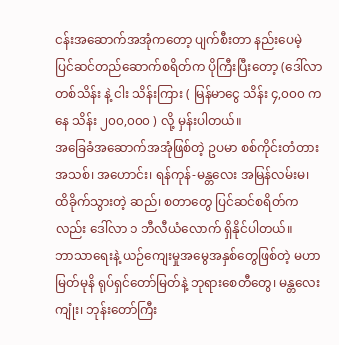ငန်းအဆောက်အအုံကတော့ ပျက်စီးတာ နည်းပေမဲ့ ပြင်ဆင်တည်ဆောက်စရိတ်က ပိုကြီးပြီးတော့ (ဒေါ်လာ တစ်သိန်း နဲ့ ငါး သိန်းကြား ( မြန်မာငွေ သိန်း ၄,၀၀၀ ကနေ သိန်း ၂၀၀,၀၀၀ ) လို့ မှန်းပါတယ်။
အခြေခံအဆောက်အအုံဖြစ်တဲ့ ဥပမာ စစ်ကိုင်းတံတား အသစ်၊ အဟောင်း၊ ရန်ကုန်-မန္တလေး အမြန်လမ်းမ၊ ထိခိုက်သွားတဲ့ ဆည်၊ စတာတွေ ပြင်ဆင်စရိတ်ကလည်း ဒေါ်လာ ၁ ဘီလီယံလောက် ရှိနိုင်ပါတယ်။
ဘာသာရေးနဲ့ ယဉ်ကျေးမှုအမွေအနှစ်တွေဖြစ်တဲ့ မဟာမြတ်မုနိ ရုပ်ရှင်တော်မြတ်နဲ့ ဘုရားစေတီတွေ၊ မန္တလေးကျုံး၊ ဘုန်းတော်ကြီး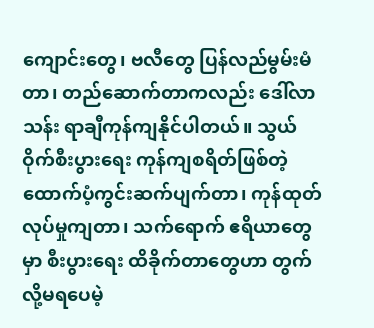ကျောင်းတွေ၊ ဗလီတွေ ပြန်လည်မွမ်းမံတာ၊ တည်ဆောက်တာကလည်း ဒေါ်လာ သန်း ရာချီကုန်ကျနိုင်ပါတယ်။ သွယ်ဝိုက်စီးပွားရေး ကုန်ကျစရိတ်ဖြစ်တဲ့ ထောက်ပံ့ကွင်းဆက်ပျက်တာ၊ ကုန်ထုတ်လုပ်မှုကျတာ၊ သက်ရောက် ဧရိယာတွေမှာ စီးပွားရေး ထိခိုက်တာတွေဟာ တွက်လို့မရပေမဲ့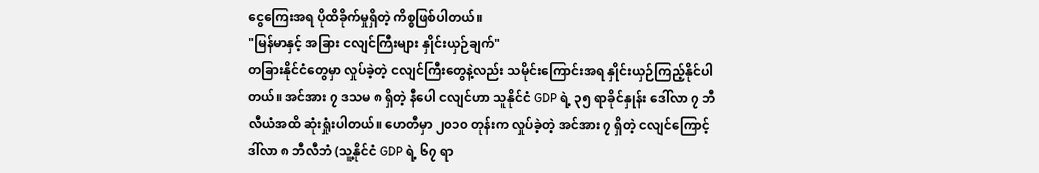ငွေကြေးအရ ပိုထိခိုက်မှုရှိတဲ့ ကိစ္စဖြစ်ပါတယ်။
"မြန်မာနှင့် အခြား ငလျင်ကြီးများ နှိုင်းယှဉ်ချက်"
တခြားနိုင်ငံတွေမှာ လှုပ်ခဲ့တဲ့ ငလျင်ကြီးတွေနဲ့လည်း သမိုင်းကြောင်းအရ နှိုင်းယှဉ်ကြည့်နိုင်ပါတယ်။ အင်အား ၇ ဒသမ ၈ ရှိတဲ့ နီပေါ ငလျင်ဟာ သူနိုင်ငံ GDP ရဲ့ ၃၅ ရာခိုင်နှုန်း ဒေါ်လာ ၇ ဘီလီယံအထိ ဆုံးရှုံးပါတယ်။ ဟေတီမှာ ၂၀၁၀ တုန်းက လှုပ်ခဲ့တဲ့ အင်အား ၇ ရှိတဲ့ ငလျင်ကြောင့် ဒါ်လာ ၈ ဘီလီဘံ (သူ့နိုင်ငံ GDP ရဲ့ ၆၇ ရာ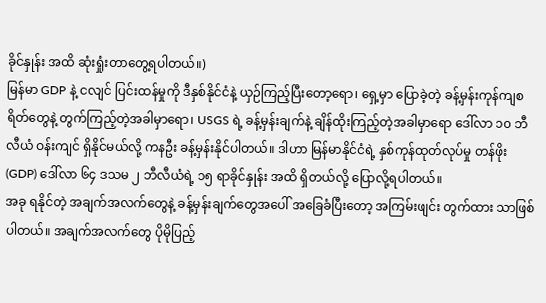ခိုင်နှုန်း အထိ ဆုံးရှုံးတာတွေ့ရပါတယ်။)
မြန်မာ GDP နဲ့ ငလျင် ပြင်းထန်မှုကို ဒီနှစ်နိုင်ငံနဲ့ ယှဉ်ကြည့်ပြီးတော့ရော၊ ရှေ့မှာ ပြောခဲ့တဲ့ ခန့်မှန်းကုန်ကျစရိတ်တွေနဲ့ တွက်ကြည့်တဲ့အခါမှာရော၊ USGS ရဲ့ ခန့်မှန်းချက်နဲ့ ချိန်ထိုးကြည့်တဲ့အခါမှာရော ဒေါ်လာ ၁၀ ဘီလီယံ ဝန်းကျင် ရှိနိုင်မယ်လို့ ကနဦး ခန့်မှန်းနိုင်ပါတယ်။ ဒါဟာ မြန်မာနိုင်ငံရဲ့ နှစ်ကုန်ထုတ်လုပ်မှု တန်ဖိုး (GDP) ဒေါ်လာ ၆၄ ဒသမ ၂ ဘီလီယံရဲ့ ၁၅ ရာခိုင်နှုန်း အထိ ရှိတယ်လို့ ပြောလို့ရပါတယ်။
အခု ရနိုင်တဲ့ အချက်အလက်တွေနဲ့ ခန့်မှန်းချက်တွေအပေါ် အခြေခံပြီးတော့ အကြမ်းဖျင်း တွက်ထား သာဖြစ်ပါတယ်။ အချက်အလက်တွေ ပိုမိုပြည့်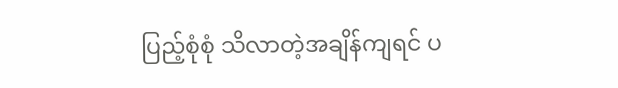ပြည့်စုံစုံ သိလာတဲ့အချိန်ကျရင် ပ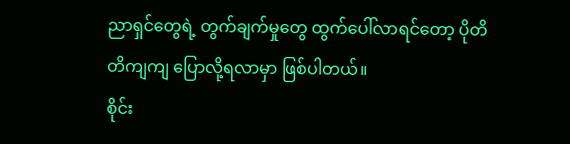ညာရှင်တွေရဲ့ တွက်ချက်မှုတွေ ထွက်ပေါ်လာရင်တော့ ပိုတိတိကျကျ ပြောလို့ရလာမှာ ဖြစ်ပါတယ်။
စိုင်း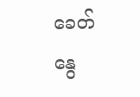ခေတ်နွေ